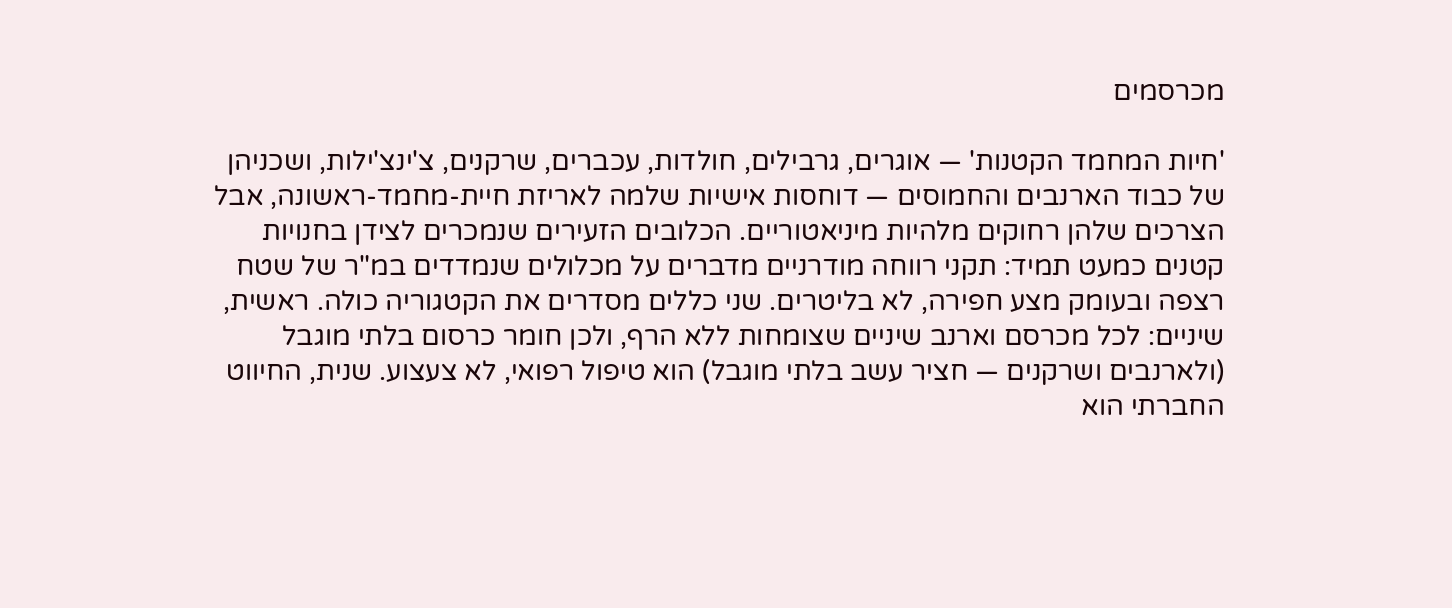מכרסמים

'חיות המחמד הקטנות' — אוגרים, גרבילים, חולדות, עכברים, שרקנים, צ'ינצ'ילות, ושכניהן של כבוד הארנבים והחמוסים — דוחסות אישיות שלמה לאריזת חיית-מחמד-ראשונה, אבל הצרכים שלהן רחוקים מלהיות מיניאטוריים. הכלובים הזעירים שנמכרים לצידן בחנויות קטנים כמעט תמיד: תקני רווחה מודרניים מדברים על מכלולים שנמדדים במ"ר של שטח רצפה ובעומק מצע חפירה, לא בליטרים. שני כללים מסדרים את הקטגוריה כולה. ראשית, שיניים: לכל מכרסם וארנב שיניים שצומחות ללא הרף, ולכן חומר כרסום בלתי מוגבל (ולארנבים ושרקנים — חציר עשב בלתי מוגבל) הוא טיפול רפואי, לא צעצוע. שנית, החיווט החברתי הוא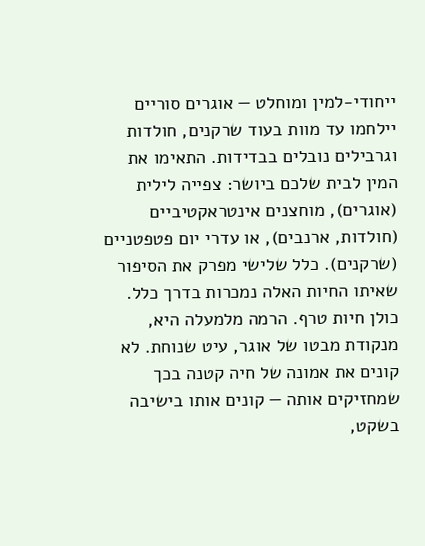ייחודי-למין ומוחלט — אוגרים סוריים יילחמו עד מוות בעוד שרקנים, חולדות וגרבילים נובלים בבדידות. התאימו את המין לבית שלכם ביושר: צפייה לילית (אוגרים), מוחצנים אינטראקטיביים (חולדות, ארנבים), או עדרי יום פטפטניים (שרקנים). כלל שלישי מפרק את הסיפור שאיתו החיות האלה נמכרות בדרך כלל. כולן חיות טרף. הרמה מלמעלה היא, מנקודת מבטו של אוגר, עיט שנוחת. לא קונים את אמונה של חיה קטנה בכך שמחזיקים אותה — קונים אותו בישיבה בשקט,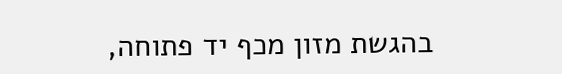בהגשת מזון מכף יד פתוחה,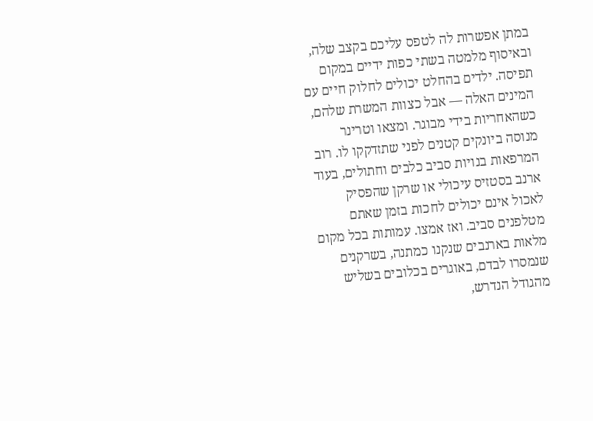במתן אפשרות לה לטפס עליכם בקצב שלה, ובאיסוף מלמטה בשתי כפות ידיים במקום תפיסה. ילדים בהחלט יכולים לחלוק חיים עם המינים האלה — אבל כצוות המשרת שלהם, כשהאחריות בידי מבוגר. ומצאו וטרינר מנוסה ביונקים קטנים לפני שתזדקקו לו. רוב המרפאות בנויות סביב כלבים וחתולים, בעוד ארנב בסטזיס עיכולי או שרקן שהפסיק לאכול אינם יכולים לחכות בזמן שאתם מטלפנים סביב. ואז אמצו. עמותות בכל מקום מלאות בארנבים שנקנו כמתנה, בשרקנים שנמסרו לבדם, באוגרים בכלובים בשליש מהגודל הנדרש,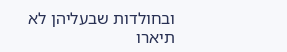ובחולדות שבעליהן לא תיארו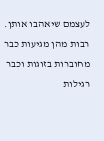לעצמם שיאהבו אותן. רבות מהן מגיעות כבר מחוברות בזוגות וכבר רגילות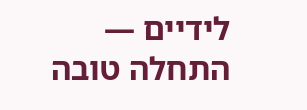לידיים — התחלה טובה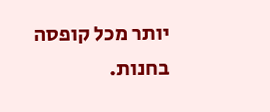יותר מכל קופסה בחנות.